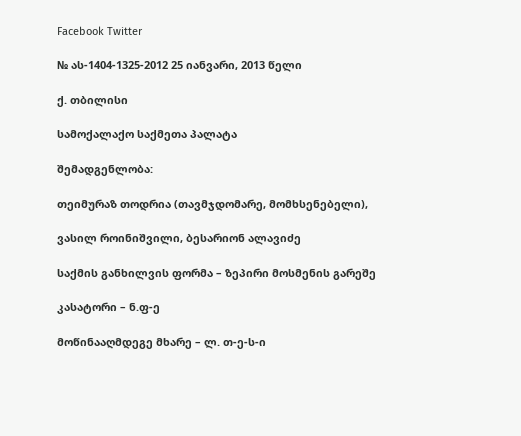Facebook Twitter

№ ას-1404-1325-2012 25 იანვარი, 2013 წელი

ქ. თბილისი

სამოქალაქო საქმეთა პალატა

შემადგენლობა:

თეიმურაზ თოდრია (თავმჯდომარე, მომხსენებელი),

ვასილ როინიშვილი, ბესარიონ ალავიძე

საქმის განხილვის ფორმა – ზეპირი მოსმენის გარეშე

კასატორი – ნ.ფ-ე

მოწინააღმდეგე მხარე – ლ. თ-ე-ს-ი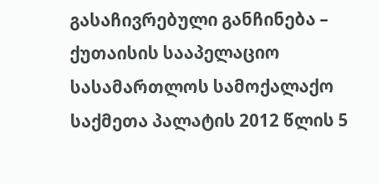გასაჩივრებული განჩინება – ქუთაისის სააპელაციო სასამართლოს სამოქალაქო საქმეთა პალატის 2012 წლის 5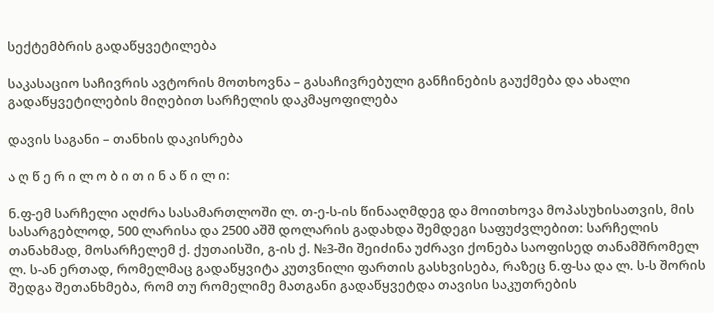სექტემბრის გადაწყვეტილება

საკასაციო საჩივრის ავტორის მოთხოვნა – გასაჩივრებული განჩინების გაუქმება და ახალი გადაწყვეტილების მიღებით სარჩელის დაკმაყოფილება

დავის საგანი – თანხის დაკისრება

ა ღ წ ე რ ი ლ ო ბ ი თ ი ნ ა წ ი ლ ი:

ნ.ფ-ემ სარჩელი აღძრა სასამართლოში ლ. თ-ე-ს-ის წინააღმდეგ და მოითხოვა მოპასუხისათვის, მის სასარგებლოდ, 500 ლარისა და 2500 აშშ დოლარის გადახდა შემდეგი საფუძვლებით: სარჩელის თანახმად, მოსარჩელემ ქ. ქუთაისში, გ-ის ქ. №3-ში შეიძინა უძრავი ქონება საოფისედ თანამშრომელ ლ. ს-ან ერთად, რომელმაც გადაწყვიტა კუთვნილი ფართის გასხვისება, რაზეც ნ.ფ-სა და ლ. ს-ს შორის შედგა შეთანხმება, რომ თუ რომელიმე მათგანი გადაწყვეტდა თავისი საკუთრების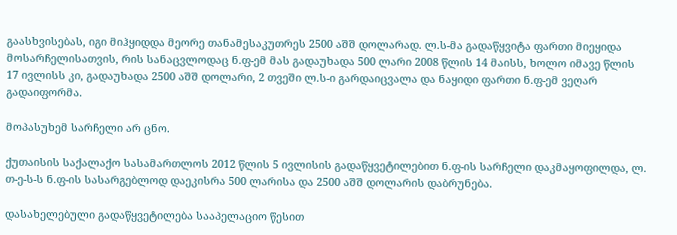გაასხვისებას, იგი მიჰყიდდა მეორე თანამესაკუთრეს 2500 აშშ დოლარად. ლ.ს-მა გადაწყვიტა ფართი მიეყიდა მოსარჩელისათვის, რის სანაცვლოდაც ნ.ფ-ემ მას გადაუხადა 500 ლარი 2008 წლის 14 მაისს, ხოლო იმავე წლის 17 ივლისს კი, გადაუხადა 2500 აშშ დოლარი, 2 თვეში ლ.ს-ი გარდაიცვალა და ნაყიდი ფართი ნ.ფ-ემ ვეღარ გადაიფორმა.

მოპასუხემ სარჩელი არ ცნო.

ქუთაისის საქალაქო სასამართლოს 2012 წლის 5 ივლისის გადაწყვეტილებით ნ.ფ-ის სარჩელი დაკმაყოფილდა, ლ. თ-ე-ს-ს ნ.ფ-ის სასარგებლოდ დაეკისრა 500 ლარისა და 2500 აშშ დოლარის დაბრუნება.

დასახელებული გადაწყვეტილება სააპელაციო წესით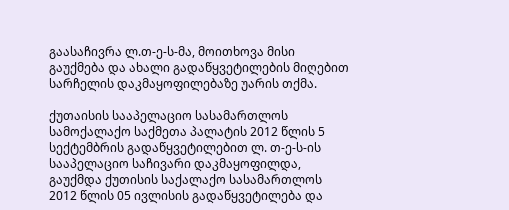გაასაჩივრა ლ.თ-ე-ს-მა, მოითხოვა მისი გაუქმება და ახალი გადაწყვეტილების მიღებით სარჩელის დაკმაყოფილებაზე უარის თქმა.

ქუთაისის სააპელაციო სასამართლოს სამოქალაქო საქმეთა პალატის 2012 წლის 5 სექტემბრის გადაწყვეტილებით ლ. თ-ე-ს-ის სააპელაციო საჩივარი დაკმაყოფილდა, გაუქმდა ქუთისის საქალაქო სასამართლოს 2012 წლის 05 ივლისის გადაწყვეტილება და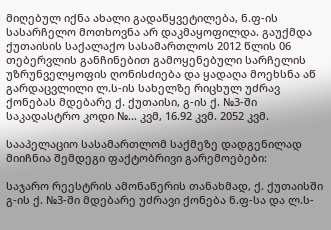მიღებულ იქნა ახალი გადაწყვეტილება, ნ.ფ-ის სასარჩელო მოთხოვნა არ დაკმაყოფილდა. გაუქმდა ქუთაისის საქალაქო სასამართლოს 2012 წლის 06 თებერვლის განჩინებით გამოყენებული სარჩელის უზრუნველყოფის ღონისძიება და ყადაღა მოეხსნა აწ გარდაცვლილი ლ.ს-ის სახელზე რიცხულ უძრავ ქონებას მდებარე ქ. ქუთაისი, გ-ის ქ. №3-ში საკადასტრო კოდი №... კვმ, 16.92 კვმ. 2052 კვმ.

სააპელაციო სასამართლომ საქმეზე დადგენილად მიიჩნია შემდეგი ფაქტობრივი გარემოებები:

საჯარო რეესტრის ამონაწერის თანახმად, ქ. ქუთაისში გ-ის ქ. №3-ში მდებარე უძრავი ქონება ნ.ფ-სა და ლ.ს-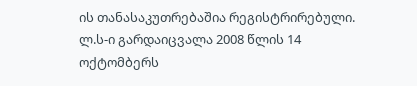ის თანასაკუთრებაშია რეგისტრირებული. ლ.ს-ი გარდაიცვალა 2008 წლის 14 ოქტომბერს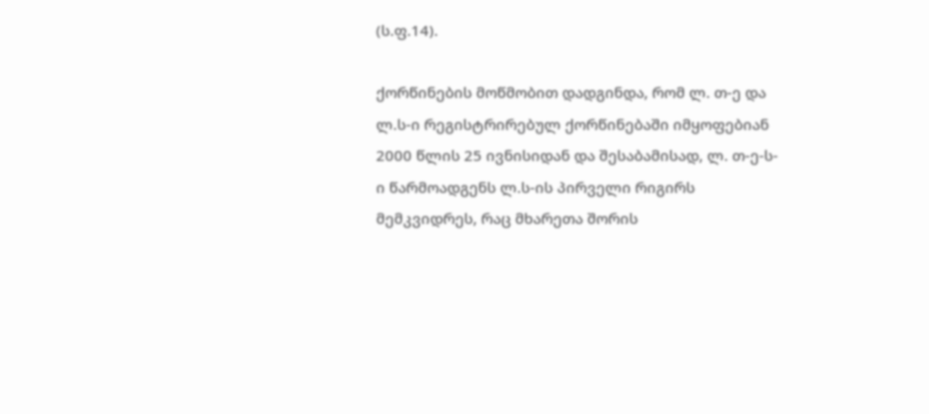(ს.ფ.14).

ქორწინების მოწმობით დადგინდა, რომ ლ. თ-ე და ლ.ს-ი რეგისტრირებულ ქორწინებაში იმყოფებიან 2000 წლის 25 ივნისიდან და შესაბამისად, ლ. თ-ე-ს-ი წარმოადგენს ლ.ს-ის პირველი რიგირს მემკვიდრეს, რაც მხარეთა შორის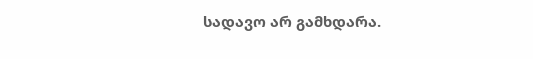სადავო არ გამხდარა.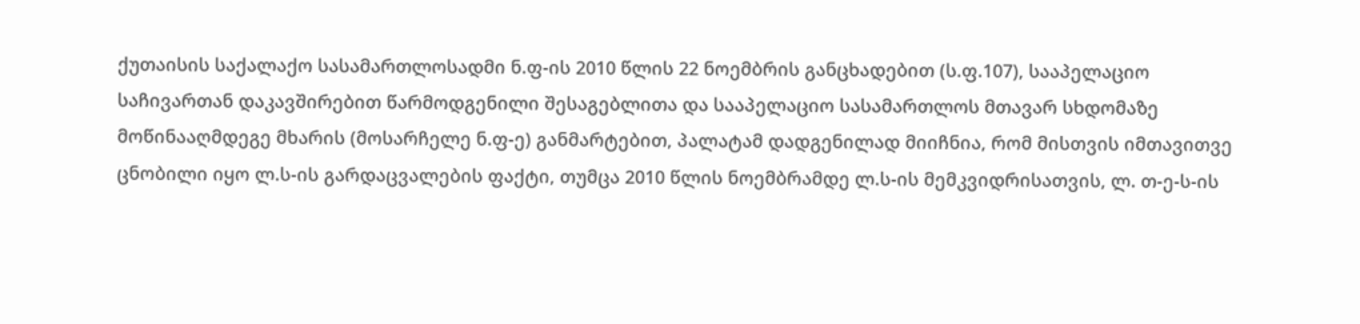ქუთაისის საქალაქო სასამართლოსადმი ნ.ფ-ის 2010 წლის 22 ნოემბრის განცხადებით (ს.ფ.107), სააპელაციო საჩივართან დაკავშირებით წარმოდგენილი შესაგებლითა და სააპელაციო სასამართლოს მთავარ სხდომაზე მოწინააღმდეგე მხარის (მოსარჩელე ნ.ფ-ე) განმარტებით, პალატამ დადგენილად მიიჩნია, რომ მისთვის იმთავითვე ცნობილი იყო ლ.ს-ის გარდაცვალების ფაქტი, თუმცა 2010 წლის ნოემბრამდე ლ.ს-ის მემკვიდრისათვის, ლ. თ-ე-ს-ის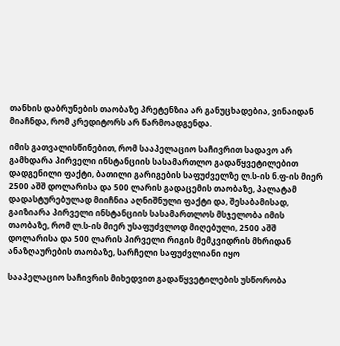თანხის დაბრუნების თაობაზე პრეტენზია არ განუცხადებია, ვინაიდან მიაჩნდა, რომ კრედიტორს არ წარმოადგენდა.

იმის გათვალისწინებით, რომ სააპელაციო საჩივრით სადავო არ გამხდარა პირველი ინსტანციის სასამართლო გადაწყვეტილებით დადგენილი ფაქტი, ბათილი გარიგების საფუძველზე ლ.ს-ის ნ.ფ-ის მიერ 2500 აშშ დოლარისა და 500 ლარის გადაცემის თაობაზე, პალატამ დადასტურებულად მიიჩნია აღნიშნული ფაქტი და, შესაბამისად, გაიზიარა პირველი ინსტანციის სასამართლოს მსჯელობა იმის თაობაზე, რომ ლ.ს-ის მიერ უსაფუძვლოდ მიღებული, 2500 აშშ დოლარისა და 500 ლარის პირველი რიგის მემკვიდრის მხრიდან ანაზღაურების თაობაზე, სარჩელი საფუძვლიანი იყო

სააპელაციო საჩივრის მიხედვით გადაწყვეტილების უსწორობა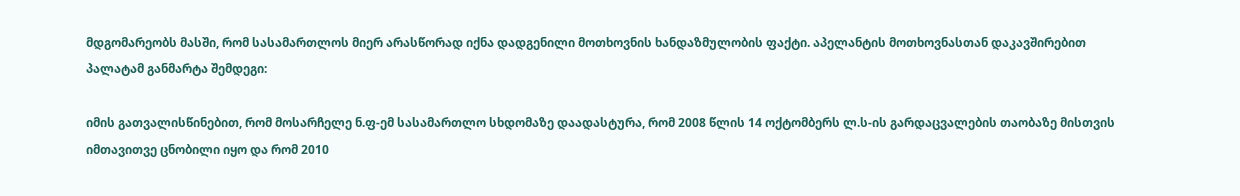მდგომარეობს მასში, რომ სასამართლოს მიერ არასწორად იქნა დადგენილი მოთხოვნის ხანდაზმულობის ფაქტი. აპელანტის მოთხოვნასთან დაკავშირებით პალატამ განმარტა შემდეგი:

იმის გათვალისწინებით, რომ მოსარჩელე ნ.ფ-ემ სასამართლო სხდომაზე დაადასტურა, რომ 2008 წლის 14 ოქტომბერს ლ.ს-ის გარდაცვალების თაობაზე მისთვის იმთავითვე ცნობილი იყო და რომ 2010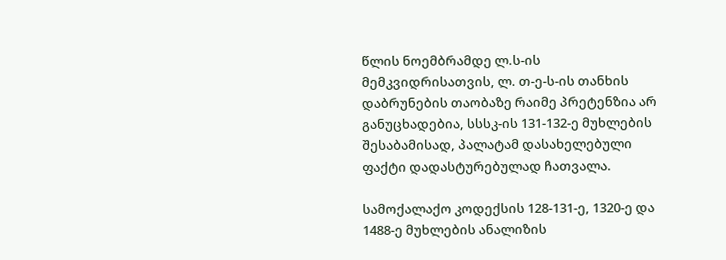წლის ნოემბრამდე ლ.ს-ის მემკვიდრისათვის, ლ. თ-ე-ს-ის თანხის დაბრუნების თაობაზე რაიმე პრეტენზია არ განუცხადებია, სსსკ-ის 131-132-ე მუხლების შესაბამისად, პალატამ დასახელებული ფაქტი დადასტურებულად ჩათვალა.

სამოქალაქო კოდექსის 128-131-ე, 1320-ე და 1488-ე მუხლების ანალიზის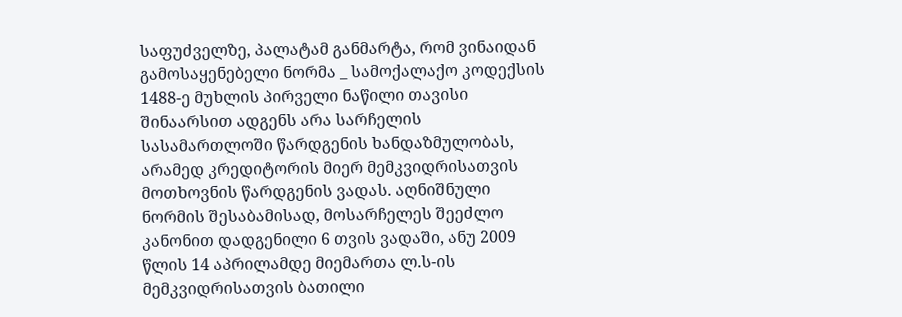საფუძველზე, პალატამ განმარტა, რომ ვინაიდან გამოსაყენებელი ნორმა _ სამოქალაქო კოდექსის 1488-ე მუხლის პირველი ნაწილი თავისი შინაარსით ადგენს არა სარჩელის სასამართლოში წარდგენის ხანდაზმულობას, არამედ კრედიტორის მიერ მემკვიდრისათვის მოთხოვნის წარდგენის ვადას. აღნიშნული ნორმის შესაბამისად, მოსარჩელეს შეეძლო კანონით დადგენილი 6 თვის ვადაში, ანუ 2009 წლის 14 აპრილამდე მიემართა ლ.ს-ის მემკვიდრისათვის ბათილი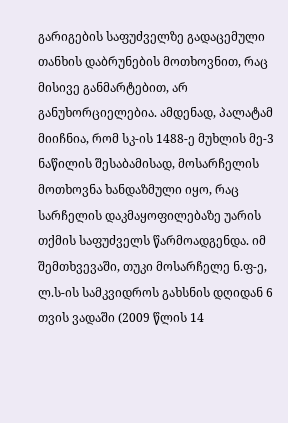გარიგების საფუძველზე გადაცემული თანხის დაბრუნების მოთხოვნით, რაც მისივე განმარტებით, არ განუხორციელებია. ამდენად, პალატამ მიიჩნია, რომ სკ-ის 1488-ე მუხლის მე-3 ნაწილის შესაბამისად, მოსარჩელის მოთხოვნა ხანდაზმული იყო, რაც სარჩელის დაკმაყოფილებაზე უარის თქმის საფუძველს წარმოადგენდა. იმ შემთხვევაში, თუკი მოსარჩელე ნ.ფ-ე, ლ.ს-ის სამკვიდროს გახსნის დღიდან 6 თვის ვადაში (2009 წლის 14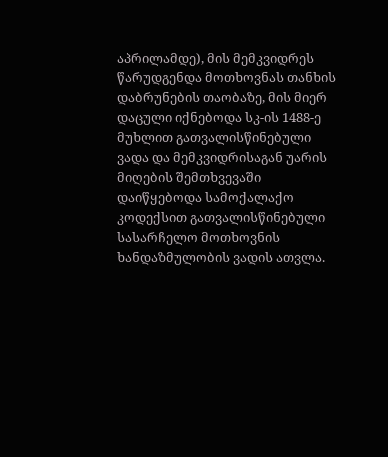აპრილამდე), მის მემკვიდრეს წარუდგენდა მოთხოვნას თანხის დაბრუნების თაობაზე, მის მიერ დაცული იქნებოდა სკ-ის 1488-ე მუხლით გათვალისწინებული ვადა და მემკვიდრისაგან უარის მიღების შემთხვევაში დაიწყებოდა სამოქალაქო კოდექსით გათვალისწინებული სასარჩელო მოთხოვნის ხანდაზმულობის ვადის ათვლა.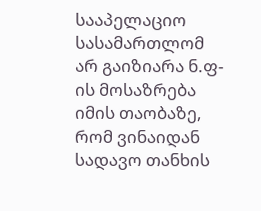სააპელაციო სასამართლომ არ გაიზიარა ნ.ფ-ის მოსაზრება იმის თაობაზე, რომ ვინაიდან სადავო თანხის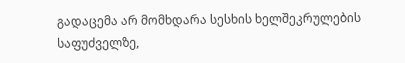გადაცემა არ მომხდარა სესხის ხელშეკრულების საფუძველზე,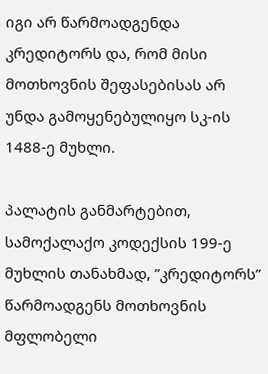იგი არ წარმოადგენდა კრედიტორს და, რომ მისი მოთხოვნის შეფასებისას არ უნდა გამოყენებულიყო სკ-ის 1488-ე მუხლი.

პალატის განმარტებით, სამოქალაქო კოდექსის 199-ე მუხლის თანახმად, ”კრედიტორს” წარმოადგენს მოთხოვნის მფლობელი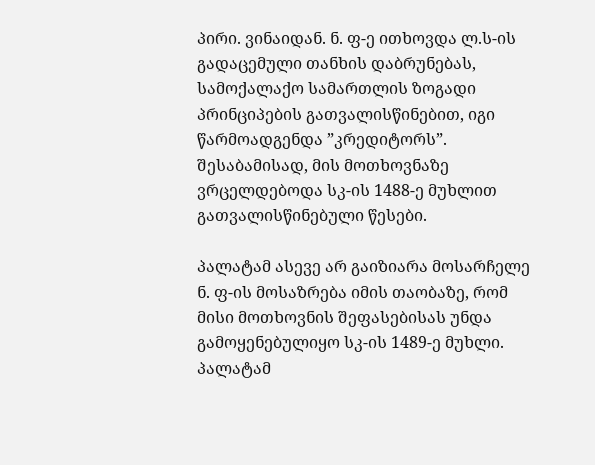პირი. ვინაიდან. ნ. ფ-ე ითხოვდა ლ.ს-ის გადაცემული თანხის დაბრუნებას, სამოქალაქო სამართლის ზოგადი პრინციპების გათვალისწინებით, იგი წარმოადგენდა ”კრედიტორს”. შესაბამისად, მის მოთხოვნაზე ვრცელდებოდა სკ-ის 1488-ე მუხლით გათვალისწინებული წესები.

პალატამ ასევე არ გაიზიარა მოსარჩელე ნ. ფ-ის მოსაზრება იმის თაობაზე, რომ მისი მოთხოვნის შეფასებისას უნდა გამოყენებულიყო სკ-ის 1489-ე მუხლი. პალატამ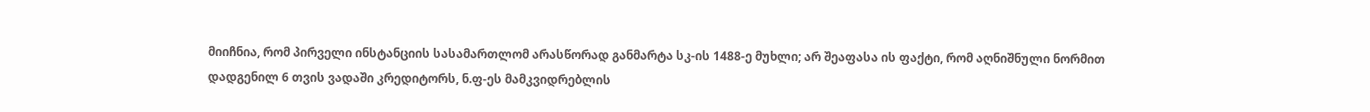მიიჩნია, რომ პირველი ინსტანციის სასამართლომ არასწორად განმარტა სკ-ის 1488-ე მუხლი; არ შეაფასა ის ფაქტი, რომ აღნიშნული ნორმით დადგენილ 6 თვის ვადაში კრედიტორს, ნ.ფ-ეს მამკვიდრებლის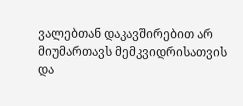ვალებთან დაკავშირებით არ მიუმართავს მემკვიდრისათვის და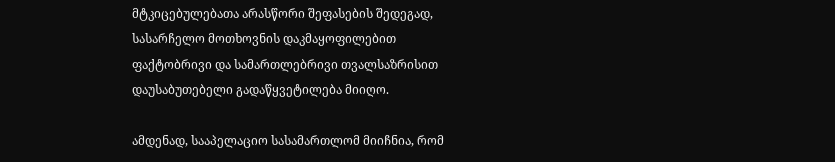მტკიცებულებათა არასწორი შეფასების შედეგად, სასარჩელო მოთხოვნის დაკმაყოფილებით ფაქტობრივი და სამართლებრივი თვალსაზრისით დაუსაბუთებელი გადაწყვეტილება მიიღო.

ამდენად, სააპელაციო სასამართლომ მიიჩნია, რომ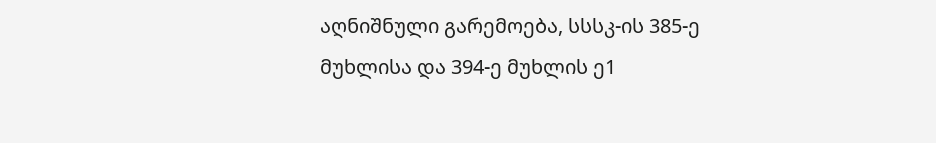აღნიშნული გარემოება, სსსკ-ის 385-ე მუხლისა და 394-ე მუხლის ე1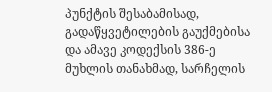პუნქტის შესაბამისად, გადაწყვეტილების გაუქმებისა და ამავე კოდექსის 386-ე მუხლის თანახმად, სარჩელის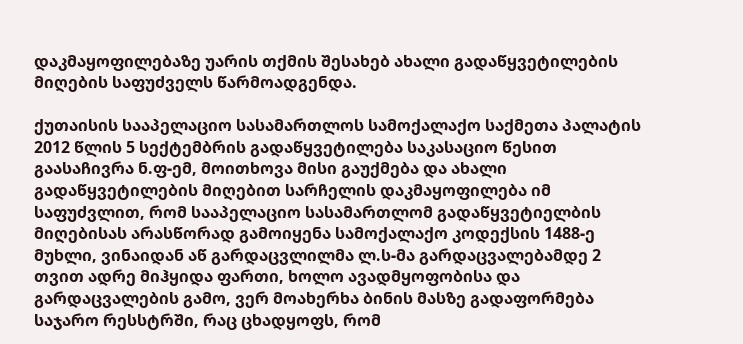დაკმაყოფილებაზე უარის თქმის შესახებ ახალი გადაწყვეტილების მიღების საფუძველს წარმოადგენდა.

ქუთაისის სააპელაციო სასამართლოს სამოქალაქო საქმეთა პალატის 2012 წლის 5 სექტემბრის გადაწყვეტილება საკასაციო წესით გაასაჩივრა ნ.ფ-ემ, მოითხოვა მისი გაუქმება და ახალი გადაწყვეტილების მიღებით სარჩელის დაკმაყოფილება იმ საფუძვლით, რომ სააპელაციო სასამართლომ გადაწყვეტიელბის მიღებისას არასწორად გამოიყენა სამოქალაქო კოდექსის 1488-ე მუხლი, ვინაიდან აწ გარდაცვლილმა ლ.ს-მა გარდაცვალებამდე 2 თვით ადრე მიჰყიდა ფართი, ხოლო ავადმყოფობისა და გარდაცვალების გამო, ვერ მოახერხა ბინის მასზე გადაფორმება საჯარო რესსტრში, რაც ცხადყოფს, რომ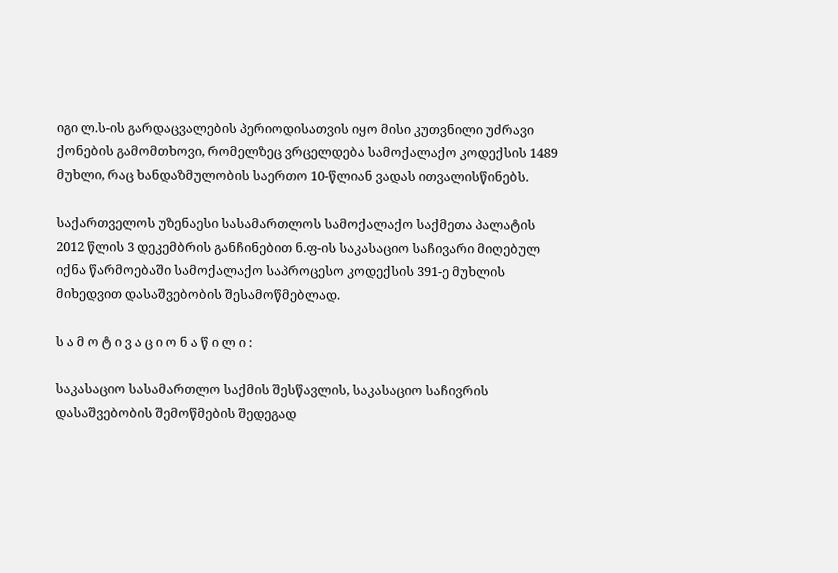იგი ლ.ს-ის გარდაცვალების პერიოდისათვის იყო მისი კუთვნილი უძრავი ქონების გამომთხოვი, რომელზეც ვრცელდება სამოქალაქო კოდექსის 1489 მუხლი, რაც ხანდაზმულობის საერთო 10-წლიან ვადას ითვალისწინებს.

საქართველოს უზენაესი სასამართლოს სამოქალაქო საქმეთა პალატის 2012 წლის 3 დეკემბრის განჩინებით ნ.ფ-ის საკასაციო საჩივარი მიღებულ იქნა წარმოებაში სამოქალაქო საპროცესო კოდექსის 391-ე მუხლის მიხედვით დასაშვებობის შესამოწმებლად.

ს ა მ ო ტ ი ვ ა ც ი ო ნ ა წ ი ლ ი :

საკასაციო სასამართლო საქმის შესწავლის, საკასაციო საჩივრის დასაშვებობის შემოწმების შედეგად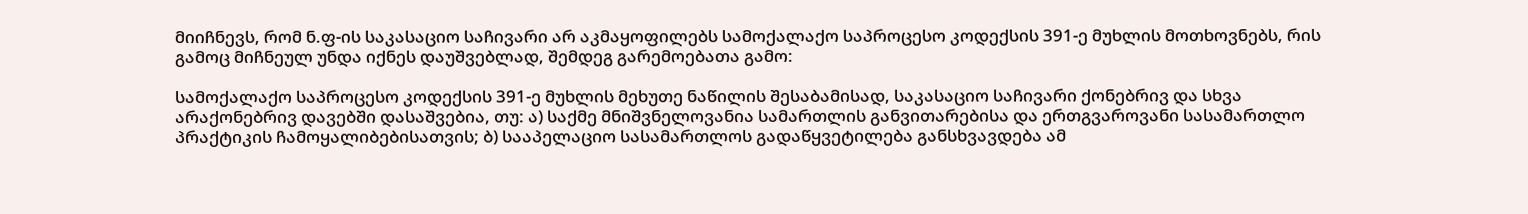მიიჩნევს, რომ ნ.ფ-ის საკასაციო საჩივარი არ აკმაყოფილებს სამოქალაქო საპროცესო კოდექსის 391-ე მუხლის მოთხოვნებს, რის გამოც მიჩნეულ უნდა იქნეს დაუშვებლად, შემდეგ გარემოებათა გამო:

სამოქალაქო საპროცესო კოდექსის 391-ე მუხლის მეხუთე ნაწილის შესაბამისად, საკასაციო საჩივარი ქონებრივ და სხვა არაქონებრივ დავებში დასაშვებია, თუ: ა) საქმე მნიშვნელოვანია სამართლის განვითარებისა და ერთგვაროვანი სასამართლო პრაქტიკის ჩამოყალიბებისათვის; ბ) სააპელაციო სასამართლოს გადაწყვეტილება განსხვავდება ამ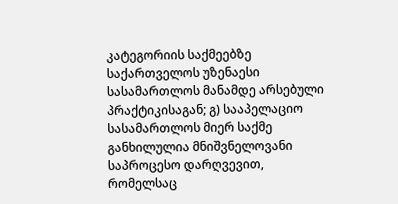კატეგორიის საქმეებზე საქართველოს უზენაესი სასამართლოს მანამდე არსებული პრაქტიკისაგან; გ) სააპელაციო სასამართლოს მიერ საქმე განხილულია მნიშვნელოვანი საპროცესო დარღვევით, რომელსაც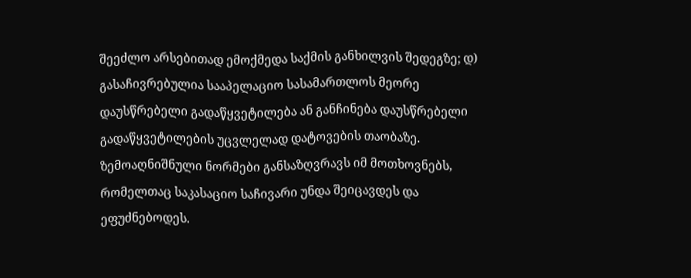შეეძლო არსებითად ემოქმედა საქმის განხილვის შედეგზე; დ) გასაჩივრებულია სააპელაციო სასამართლოს მეორე დაუსწრებელი გადაწყვეტილება ან განჩინება დაუსწრებელი გადაწყვეტილების უცვლელად დატოვების თაობაზე. ზემოაღნიშნული ნორმები განსაზღვრავს იმ მოთხოვნებს, რომელთაც საკასაციო საჩივარი უნდა შეიცავდეს და ეფუძნებოდეს.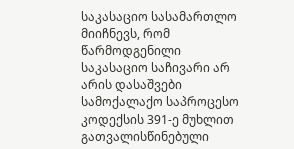საკასაციო სასამართლო მიიჩნევს, რომ წარმოდგენილი საკასაციო საჩივარი არ არის დასაშვები სამოქალაქო საპროცესო კოდექსის 391-ე მუხლით გათვალისწინებული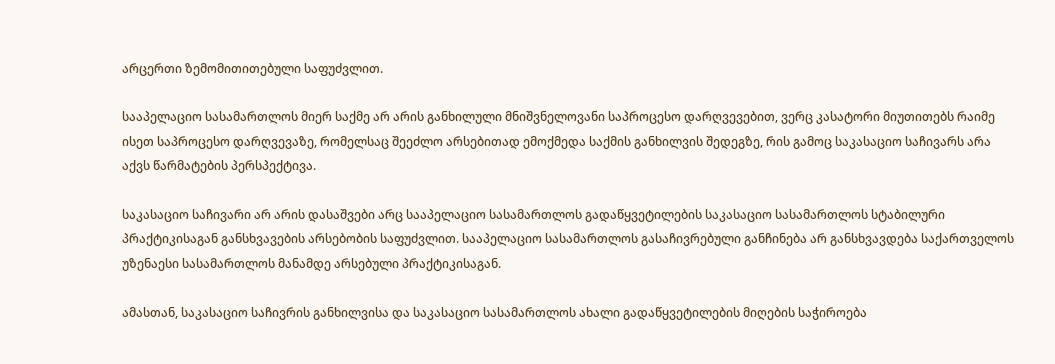არცერთი ზემომითითებული საფუძვლით.

სააპელაციო სასამართლოს მიერ საქმე არ არის განხილული მნიშვნელოვანი საპროცესო დარღვევებით, ვერც კასატორი მიუთითებს რაიმე ისეთ საპროცესო დარღვევაზე, რომელსაც შეეძლო არსებითად ემოქმედა საქმის განხილვის შედეგზე, რის გამოც საკასაციო საჩივარს არა აქვს წარმატების პერსპექტივა.

საკასაციო საჩივარი არ არის დასაშვები არც სააპელაციო სასამართლოს გადაწყვეტილების საკასაციო სასამართლოს სტაბილური პრაქტიკისაგან განსხვავების არსებობის საფუძვლით. სააპელაციო სასამართლოს გასაჩივრებული განჩინება არ განსხვავდება საქართველოს უზენაესი სასამართლოს მანამდე არსებული პრაქტიკისაგან.

ამასთან, საკასაციო საჩივრის განხილვისა და საკასაციო სასამართლოს ახალი გადაწყვეტილების მიღების საჭიროება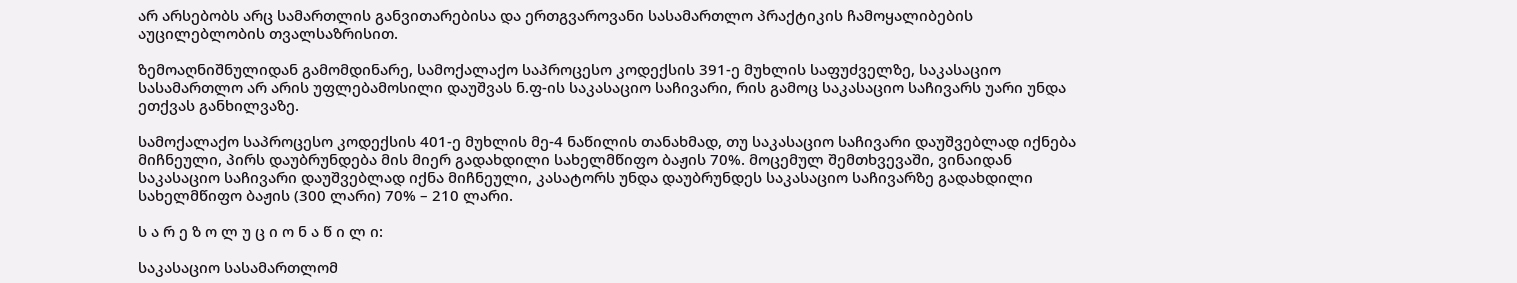არ არსებობს არც სამართლის განვითარებისა და ერთგვაროვანი სასამართლო პრაქტიკის ჩამოყალიბების აუცილებლობის თვალსაზრისით.

ზემოაღნიშნულიდან გამომდინარე, სამოქალაქო საპროცესო კოდექსის 391-ე მუხლის საფუძველზე, საკასაციო სასამართლო არ არის უფლებამოსილი დაუშვას ნ.ფ-ის საკასაციო საჩივარი, რის გამოც საკასაციო საჩივარს უარი უნდა ეთქვას განხილვაზე.

სამოქალაქო საპროცესო კოდექსის 401-ე მუხლის მე-4 ნაწილის თანახმად, თუ საკასაციო საჩივარი დაუშვებლად იქნება მიჩნეული, პირს დაუბრუნდება მის მიერ გადახდილი სახელმწიფო ბაჟის 70%. მოცემულ შემთხვევაში, ვინაიდან საკასაციო საჩივარი დაუშვებლად იქნა მიჩნეული, კასატორს უნდა დაუბრუნდეს საკასაციო საჩივარზე გადახდილი სახელმწიფო ბაჟის (300 ლარი) 70% – 210 ლარი.

ს ა რ ე ზ ო ლ უ ც ი ო ნ ა წ ი ლ ი:

საკასაციო სასამართლომ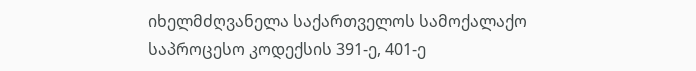იხელმძღვანელა საქართველოს სამოქალაქო საპროცესო კოდექსის 391-ე, 401-ე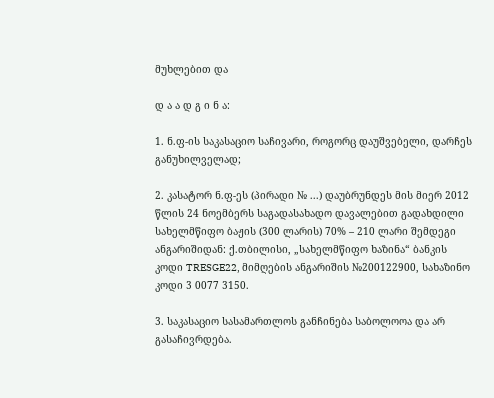მუხლებით და

დ ა ა დ გ ი ნ ა:

1. ნ.ფ-ის საკასაციო საჩივარი, როგორც დაუშვებელი, დარჩეს განუხილველად;

2. კასატორ ნ.ფ-ეს (პირადი № ...) დაუბრუნდეს მის მიერ 2012 წლის 24 ნოემბერს საგადასახადო დავალებით გადახდილი სახელმწიფო ბაჟის (300 ლარის) 70% – 210 ლარი შემდეგი ანგარიშიდან: ქ.თბილისი, „სახელმწიფო ხაზინა“ ბანკის კოდი TRESGE22, მიმღების ანგარიშის №200122900, სახაზინო კოდი 3 0077 3150.

3. საკასაციო სასამართლოს განჩინება საბოლოოა და არ გასაჩივრდება.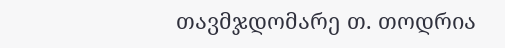თავმჯდომარე თ. თოდრია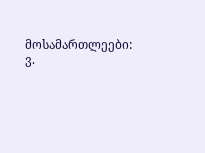მოსამართლეები: ვ.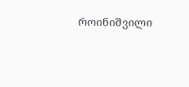როინიშვილი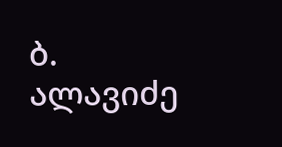ბ. ალავიძე